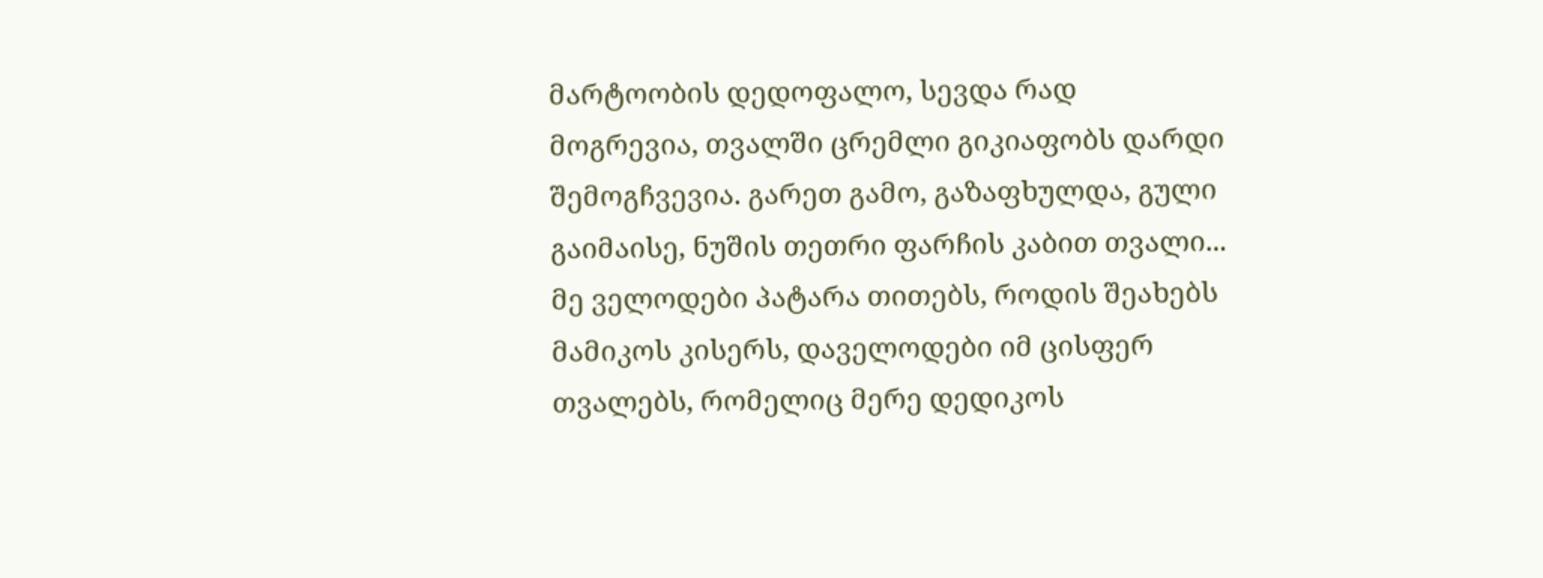მარტოობის დედოფალო, სევდა რად მოგრევია, თვალში ცრემლი გიკიაფობს დარდი შემოგჩვევია. გარეთ გამო, გაზაფხულდა, გული გაიმაისე, ნუშის თეთრი ფარჩის კაბით თვალი...
მე ველოდები პატარა თითებს, როდის შეახებს მამიკოს კისერს, დაველოდები იმ ცისფერ თვალებს, რომელიც მერე დედიკოს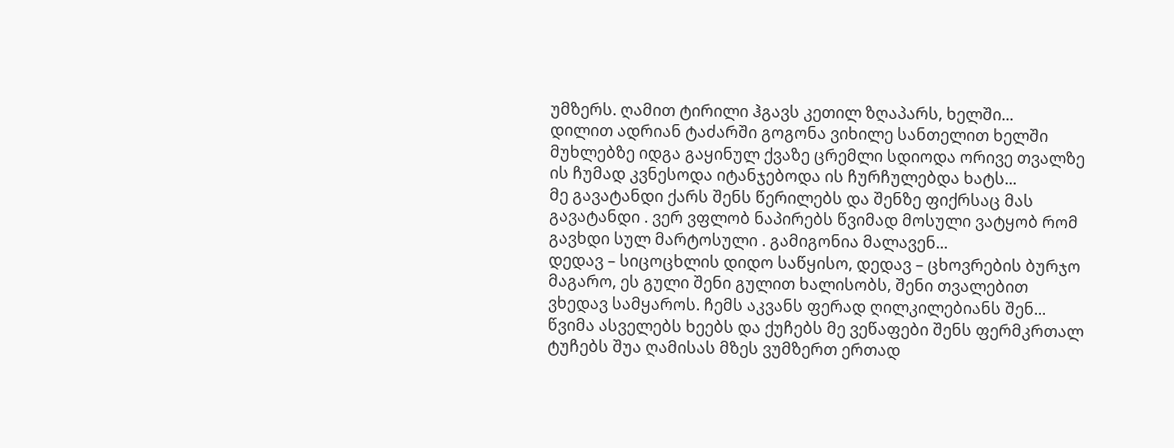უმზერს. ღამით ტირილი ჰგავს კეთილ ზღაპარს, ხელში...
დილით ადრიან ტაძარში გოგონა ვიხილე სანთელით ხელში მუხლებზე იდგა გაყინულ ქვაზე ცრემლი სდიოდა ორივე თვალზე ის ჩუმად კვნესოდა იტანჯებოდა ის ჩურჩულებდა ხატს...
მე გავატანდი ქარს შენს წერილებს და შენზე ფიქრსაც მას გავატანდი . ვერ ვფლობ ნაპირებს წვიმად მოსული ვატყობ რომ გავხდი სულ მარტოსული . გამიგონია მალავენ...
დედავ – სიცოცხლის დიდო საწყისო, დედავ – ცხოვრების ბურჯო მაგარო, ეს გული შენი გულით ხალისობს, შენი თვალებით ვხედავ სამყაროს. ჩემს აკვანს ფერად ღილკილებიანს შენ...
წვიმა ასველებს ხეებს და ქუჩებს მე ვეწაფები შენს ფერმკრთალ ტუჩებს შუა ღამისას მზეს ვუმზერთ ერთად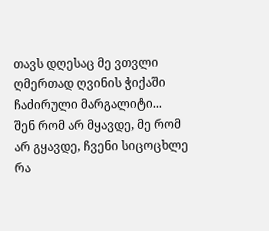თავს დღესაც მე ვთვლი ღმერთად ღვინის ჭიქაში ჩაძირული მარგალიტი...
შენ რომ არ მყავდე, მე რომ არ გყავდე, ჩვენი სიცოცხლე რა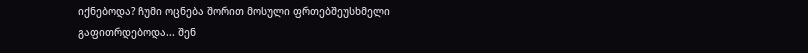იქნებოდა? ჩუმი ოცნება შორით მოსული ფრთებშეუსხმელი გაფითრდებოდა... შენ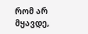რომ არ მყავდე,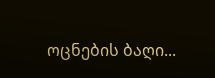ოცნების ბაღი...